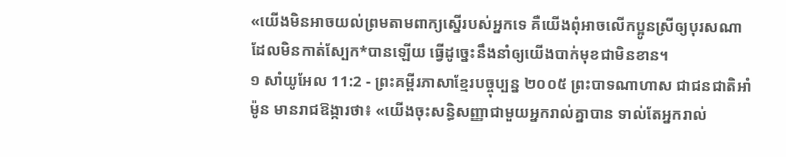«យើងមិនអាចយល់ព្រមតាមពាក្យស្នើរបស់អ្នកទេ គឺយើងពុំអាចលើកប្អូនស្រីឲ្យបុរសណា ដែលមិនកាត់ស្បែក*បានឡើយ ធ្វើដូច្នេះនឹងនាំឲ្យយើងបាក់មុខជាមិនខាន។
១ សាំយូអែល 11:2 - ព្រះគម្ពីរភាសាខ្មែរបច្ចុប្បន្ន ២០០៥ ព្រះបាទណាហាស ជាជនជាតិអាំម៉ូន មានរាជឱង្ការថា៖ «យើងចុះសន្ធិសញ្ញាជាមួយអ្នករាល់គ្នាបាន ទាល់តែអ្នករាល់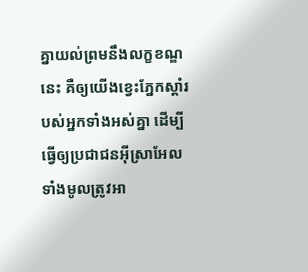គ្នាយល់ព្រមនឹងលក្ខខណ្ឌនេះ គឺឲ្យយើងខ្វេះភ្នែកស្ដាំរបស់អ្នកទាំងអស់គ្នា ដើម្បីធ្វើឲ្យប្រជាជនអ៊ីស្រាអែលទាំងមូលត្រូវអា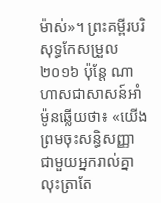ម៉ាស់»។ ព្រះគម្ពីរបរិសុទ្ធកែសម្រួល ២០១៦ ប៉ុន្តែ ណាហាសជាសាសន៍អាំម៉ូនឆ្លើយថា៖ «យើងព្រមចុះសន្ធិសញ្ញាជាមួយអ្នករាល់គ្នា លុះត្រាតែ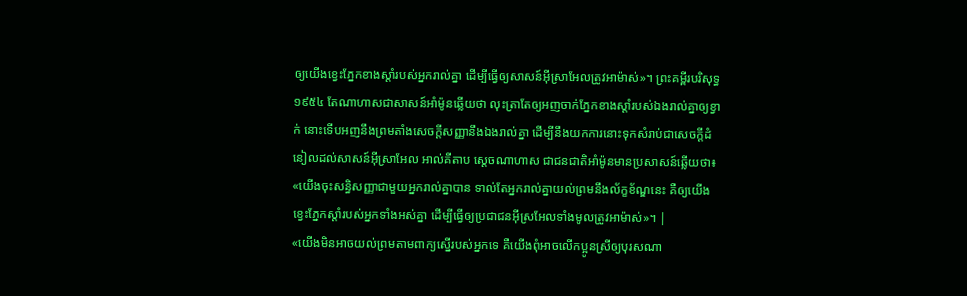ឲ្យយើងខ្វេះភ្នែកខាងស្តាំរបស់អ្នករាល់គ្នា ដើម្បីធ្វើឲ្យសាសន៍អ៊ីស្រាអែលត្រូវអាម៉ាស់»។ ព្រះគម្ពីរបរិសុទ្ធ ១៩៥៤ តែណាហាសជាសាសន៍អាំម៉ូនឆ្លើយថា លុះត្រាតែឲ្យអញចាក់ភ្នែកខាងស្តាំរបស់ឯងរាល់គ្នាឲ្យខ្វាក់ នោះទើបអញនឹងព្រមតាំងសេចក្ដីសញ្ញានឹងឯងរាល់គ្នា ដើម្បីនឹងយកការនោះទុកសំរាប់ជាសេចក្ដីដំនៀលដល់សាសន៍អ៊ីស្រាអែល អាល់គីតាប ស្តេចណាហាស ជាជនជាតិអាំម៉ូនមានប្រសាសន៍ឆ្លើយថា៖ «យើងចុះសន្ធិសញ្ញាជាមួយអ្នករាល់គ្នាបាន ទាល់តែអ្នករាល់គ្នាយល់ព្រមនឹងល័ក្ខខ័ណ្ឌនេះ គឺឲ្យយើងខ្វេះភ្នែកស្តាំរបស់អ្នកទាំងអស់គ្នា ដើម្បីធ្វើឲ្យប្រជាជនអ៊ីស្រអែលទាំងមូលត្រូវអាម៉ាស់»។ |
«យើងមិនអាចយល់ព្រមតាមពាក្យស្នើរបស់អ្នកទេ គឺយើងពុំអាចលើកប្អូនស្រីឲ្យបុរសណា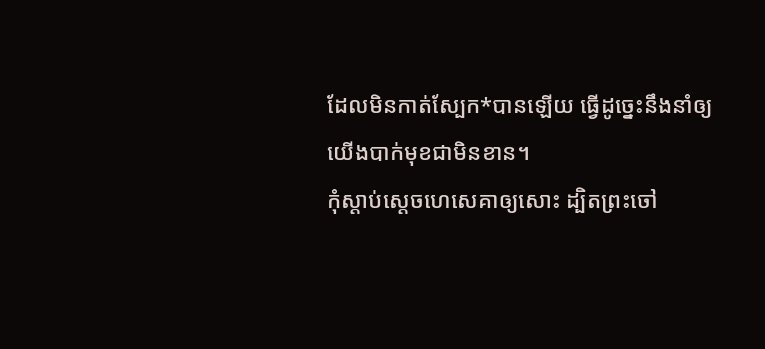ដែលមិនកាត់ស្បែក*បានឡើយ ធ្វើដូច្នេះនឹងនាំឲ្យយើងបាក់មុខជាមិនខាន។
កុំស្ដាប់ស្ដេចហេសេគាឲ្យសោះ ដ្បិតព្រះចៅ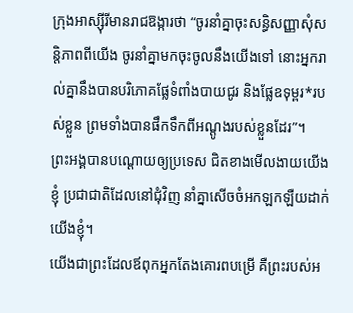ក្រុងអាស្ស៊ីរីមានរាជឱង្ការថា “ចូរនាំគ្នាចុះសន្ធិសញ្ញាសុំសន្តិភាពពីយើង ចូរនាំគ្នាមកចុះចូលនឹងយើងទៅ នោះអ្នករាល់គ្នានឹងបានបរិភោគផ្លែទំពាំងបាយជូរ និងផ្លែឧទុម្ពរ*របស់ខ្លួន ព្រមទាំងបានផឹកទឹកពីអណ្ដូងរបស់ខ្លួនដែរ”។
ព្រះអង្គបានបណ្ដោយឲ្យប្រទេស ជិតខាងមើលងាយយើងខ្ញុំ ប្រជាជាតិដែលនៅជុំវិញ នាំគ្នាសើចចំអកឡកឡឺយដាក់យើងខ្ញុំ។
យើងជាព្រះដែលឪពុកអ្នកតែងគោរពបម្រើ គឺព្រះរបស់អ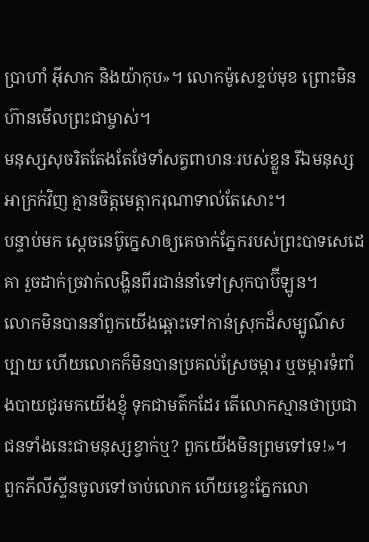ប្រាហាំ អ៊ីសាក និងយ៉ាកុប»។ លោកម៉ូសេខ្ទប់មុខ ព្រោះមិនហ៊ានមើលព្រះជាម្ចាស់។
មនុស្សសុចរិតតែងតែថែទាំសត្វពាហនៈរបស់ខ្លួន រីឯមនុស្សអាក្រក់វិញ គ្មានចិត្តមេត្តាករុណាទាល់តែសោះ។
បន្ទាប់មក ស្ដេចនេប៊ូក្នេសាឲ្យគេចាក់ភ្នែករបស់ព្រះបាទសេដេគា រួចដាក់ច្រវាក់លង្ហិនពីរជាន់នាំទៅស្រុកបាប៊ីឡូន។
លោកមិនបាននាំពួកយើងឆ្ពោះទៅកាន់ស្រុកដ៏សម្បូណ៌សប្បាយ ហើយលោកក៏មិនបានប្រគល់ស្រែចម្ការ ឬចម្ការទំពាំងបាយជូរមកយើងខ្ញុំ ទុកជាមត៌កដែរ តើលោកស្មានថាប្រជាជនទាំងនេះជាមនុស្សខ្វាក់ឬ? ពួកយើងមិនព្រមទៅទេ!»។
ពួកភីលីស្ទីនចូលទៅចាប់លោក ហើយខ្វេះភ្នែកលោ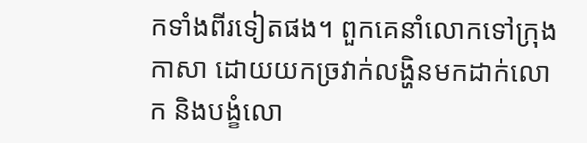កទាំងពីរទៀតផង។ ពួកគេនាំលោកទៅក្រុងកាសា ដោយយកច្រវាក់លង្ហិនមកដាក់លោក និងបង្ខំលោ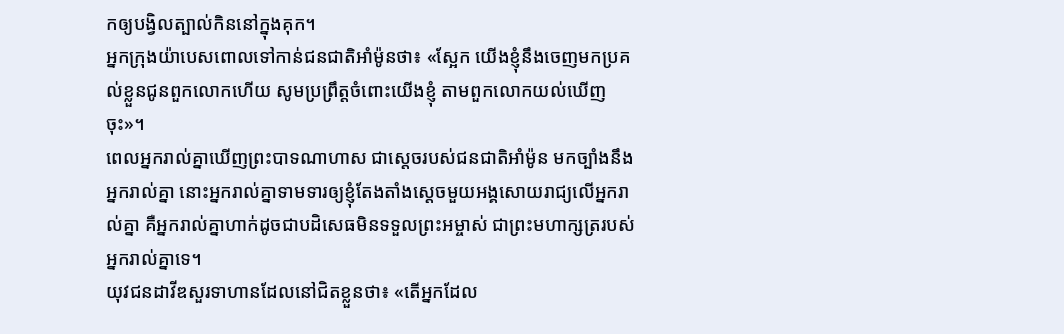កឲ្យបង្វិលត្បាល់កិននៅក្នុងគុក។
អ្នកក្រុងយ៉ាបេសពោលទៅកាន់ជនជាតិអាំម៉ូនថា៖ «ស្អែក យើងខ្ញុំនឹងចេញមកប្រគល់ខ្លួនជូនពួកលោកហើយ សូមប្រព្រឹត្តចំពោះយើងខ្ញុំ តាមពួកលោកយល់ឃើញចុះ»។
ពេលអ្នករាល់គ្នាឃើញព្រះបាទណាហាស ជាស្ដេចរបស់ជនជាតិអាំម៉ូន មកច្បាំងនឹងអ្នករាល់គ្នា នោះអ្នករាល់គ្នាទាមទារឲ្យខ្ញុំតែងតាំងស្ដេចមួយអង្គសោយរាជ្យលើអ្នករាល់គ្នា គឺអ្នករាល់គ្នាហាក់ដូចជាបដិសេធមិនទទួលព្រះអម្ចាស់ ជាព្រះមហាក្សត្ររបស់អ្នករាល់គ្នាទេ។
យុវជនដាវីឌសួរទាហានដែលនៅជិតខ្លួនថា៖ «តើអ្នកដែល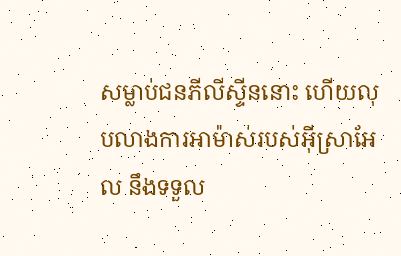សម្លាប់ជនភីលីស្ទីននោះ ហើយលុបលាងការអាម៉ាស់របស់អ៊ីស្រាអែល នឹងទទួល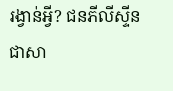រង្វាន់អ្វី? ជនភីលីស្ទីនជាសា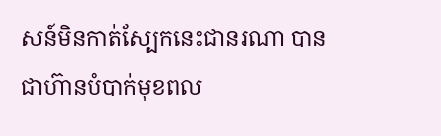សន៍មិនកាត់ស្បែកនេះជានរណា បានជាហ៊ានបំបាក់មុខពល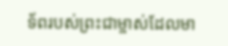ទ័ពរបស់ព្រះជាម្ចាស់ដែលមា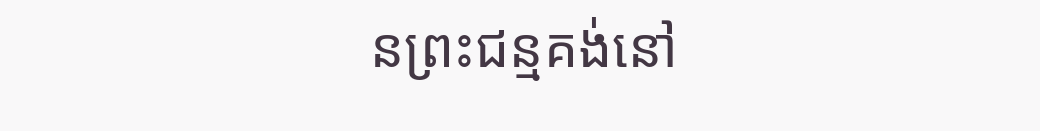នព្រះជន្មគង់នៅ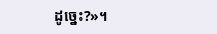ដូច្នេះ?»។